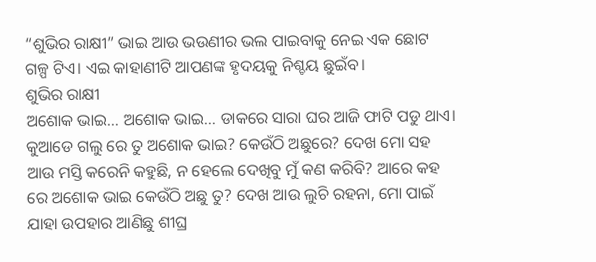“ଶୁଭିର ରାକ୍ଷୀ” ଭାଇ ଆଉ ଭଉଣୀର ଭଲ ପାଇବାକୁ ନେଇ ଏକ ଛୋଟ ଗଳ୍ପ ଟିଏ। ଏଇ କାହାଣୀଟି ଆପଣଙ୍କ ହୃଦୟକୁ ନିଶ୍ଚୟ ଛୁଇଁବ।
ଶୁଭିର ରାକ୍ଷୀ
ଅଶୋକ ଭାଇ… ଅଶୋକ ଭାଇ… ଡାକରେ ସାରା ଘର ଆଜି ଫାଟି ପଡୁ ଥାଏ। କୁଆଡେ ଗଲୁ ରେ ତୁ ଅଶୋକ ଭାଇ? କେଉଁଠି ଅଛୁରେ? ଦେଖ ମୋ ସହ ଆଉ ମସ୍ତି କରେନି କହୁଛି, ନ ହେଲେ ଦେଖିବୁ ମୁଁ କଣ କରିବି? ଆରେ କହ ରେ ଅଶୋକ ଭାଇ କେଉଁଠି ଅଛୁ ତୁ? ଦେଖ ଆଉ ଲୁଚି ରହନା, ମୋ ପାଇଁ ଯାହା ଉପହାର ଆଣିଛୁ ଶୀଘ୍ର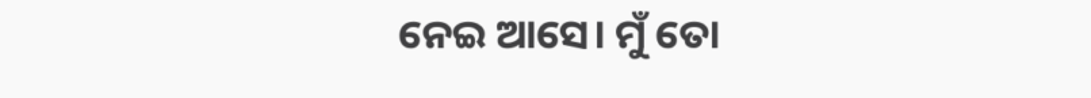ନେଇ ଆସେ। ମୁଁ ତୋ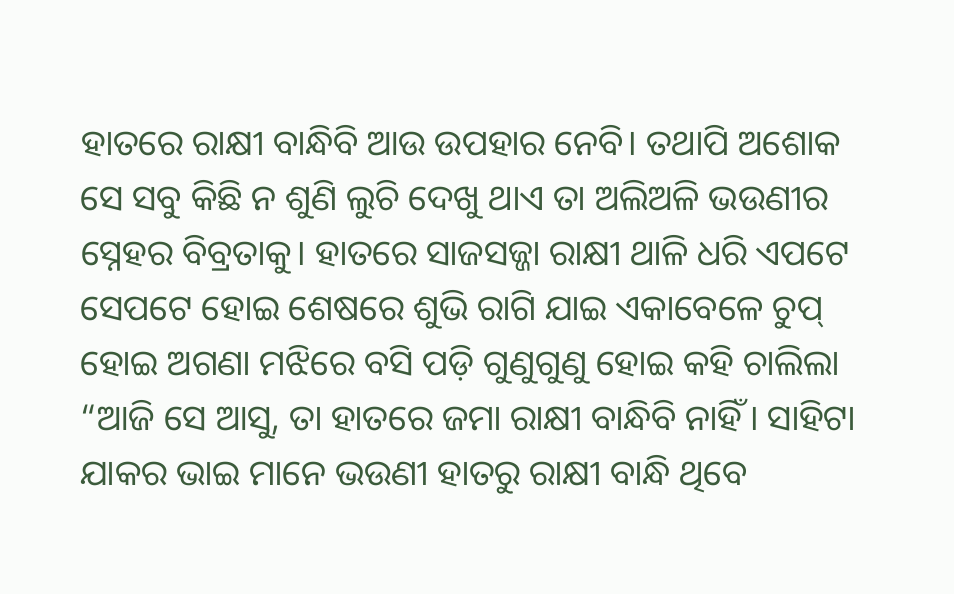ହାତରେ ରାକ୍ଷୀ ବାନ୍ଧିବି ଆଉ ଉପହାର ନେବି। ତଥାପି ଅଶୋକ ସେ ସବୁ କିଛି ନ ଶୁଣି ଲୁଚି ଦେଖୁ ଥାଏ ତା ଅଲିଅଳି ଭଉଣୀର ସ୍ନେହର ବିବ୍ରତାକୁ। ହାତରେ ସାଜସଜ୍ଜା ରାକ୍ଷୀ ଥାଳି ଧରି ଏପଟେ ସେପଟେ ହୋଇ ଶେଷରେ ଶୁଭି ରାଗି ଯାଇ ଏକାବେଳେ ଚୁପ୍ ହୋଇ ଅଗଣା ମଝିରେ ବସି ପଡ଼ି ଗୁଣୁଗୁଣୁ ହୋଇ କହି ଚାଲିଲା “ଆଜି ସେ ଆସୁ, ତା ହାତରେ ଜମା ରାକ୍ଷୀ ବାନ୍ଧିବି ନାହିଁ। ସାହିଟା ଯାକର ଭାଇ ମାନେ ଭଉଣୀ ହାତରୁ ରାକ୍ଷୀ ବାନ୍ଧି ଥିବେ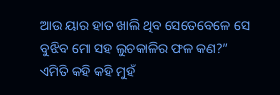ଆଉ ୟାର ହାତ ଖାଲି ଥିବ ସେତେବେଳେ ସେ ବୁଝିବ ମୋ ସହ ଲୁଚକାଳିର ଫଳ କଣ?” ଏମିତି କହି କହି ମୁହଁ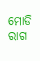ମୋଡି ରାଗ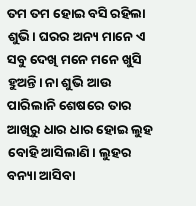ତମ ତମ ହୋଇ ବସି ରହିଲା ଶୁଭି। ଘରର ଅନ୍ୟ ମାନେ ଏ ସବୁ ଦେଖି ମନେ ମନେ ଖୁସି ହୁଅନ୍ତି। ନା ଶୁଭି ଆଉ ପାରିଲାନି ଶେଷରେ ତାର ଆଖିରୁ ଧାର ଧାର ହୋଇ ଲୁହ ବୋହି ଆସିଲାଣି। ଲୁହର ବନ୍ୟା ଆସିବା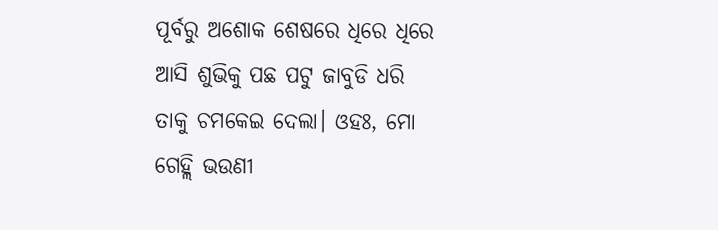ପୂର୍ବରୁ ଅଶୋକ ଶେଷରେ ଧିରେ ଧିରେ ଆସି ଶୁଭିକୁ ପଛ ପଟୁ ଜାବୁଡି ଧରି ତାକୁ ଚମକେଇ ଦେଲା। ଓହଃ, ମୋ ଗେହ୍ଲି ଭଉଣୀ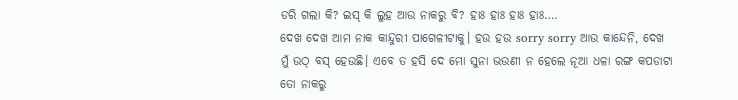ଡରି ଗଲା କି? ଇସ୍ କି ଲୁହ ଆଉ ନାକରୁ ବି? ହାଃ ହାଃ ହାଃ ହାଃ….
ଦେଖ ଦେଖ ଆମ ନାକ କାନ୍ଦୁରୀ ପାଗେଳୀଟାକୁ। ହଉ ହଉ sorry sorry ଆଉ କାନ୍ଦେନି, ଦେଖ ମୁଁ ଉଠ୍ ବସ୍ ହେଉଛି। ଏବେ ତ ହସି ଦେ ମୋ ସୁନା ଭଉଣୀ ନ ହେଲେ ନୂଆ ଧଳା ରଙ୍ଗ କପଡାଟା ତୋ ନାକରୁ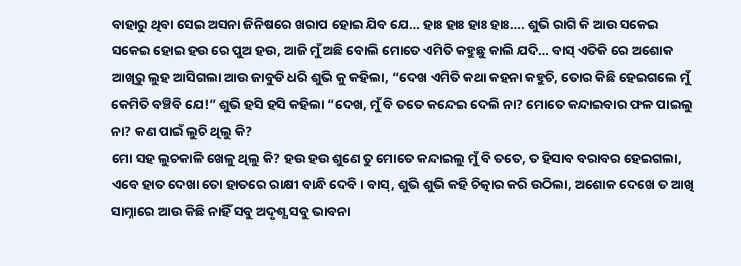ବାହାରୁ ଥିବା ସେଇ ଅସନା ଜିନିଷରେ ଖରାପ ହୋଇ ଯିବ ଯେ… ହାଃ ହାଃ ହାଃ ହାଃ…. ଶୁଭି ରାଗି କି ଆଉ ସକେଇ ସକେଇ ହୋଇ ହଉ ରେ ପୁଅ ହଉ, ଆଜି ମୁଁ ଅଛି ବୋଲି ମୋତେ ଏମିତି କହୁଛୁ କାଲି ଯଦି… ବାସ୍ ଏତିକି ରେ ଅଶୋକ ଆଖିରୁ ଲୁହ ଆସିଗଲା ଆଉ ଜାବୁଡି ଧରି ଶୁଭି କୁ କହିଲା, “ଦେଖ ଏମିତି କଥା କହନା କହୁଚି, ତୋର କିଛି ହେଇଗଲେ ମୁଁ କେମିତି ବଞ୍ଚିବି ଯେ!” ଶୁଭି ହସି ହସି କହିଲା “ଦେଖ, ମୁଁ ବି ତତେ କନ୍ଦେଇ ଦେଲି ନା? ମୋତେ କନ୍ଦାଇବାର ଫଳ ପାଇଲୁ ନା? କଣ ପାଇଁ ଲୁଚି ଥିଲୁ କି?
ମୋ ସହ ଲୁଚକାଳି ଖେଳୁ ଥିଲୁ କି? ହଉ ହଉ ଶୁଣେ ତୁ ମୋତେ କନ୍ଦାଇଲୁ ମୁଁ ବି ତତେ, ତ ହିସାବ ବରାବର ହେଇଗଲା, ଏବେ ହାତ ଦେଖା ତୋ ହାତରେ ରାକ୍ଷୀ ବାନ୍ଧି ଦେବି। ବାସ୍, ଶୁଭି ଶୁଭି କହି ଚିତ୍କାର କରି ଉଠିଲା, ଅଶୋକ ଦେଖେ ତ ଆଖି ସାମ୍ନାରେ ଆଉ କିଛି ନାହିଁ ସବୁ ଅଦୃଶ୍ଯ ସବୁ ଭାବନା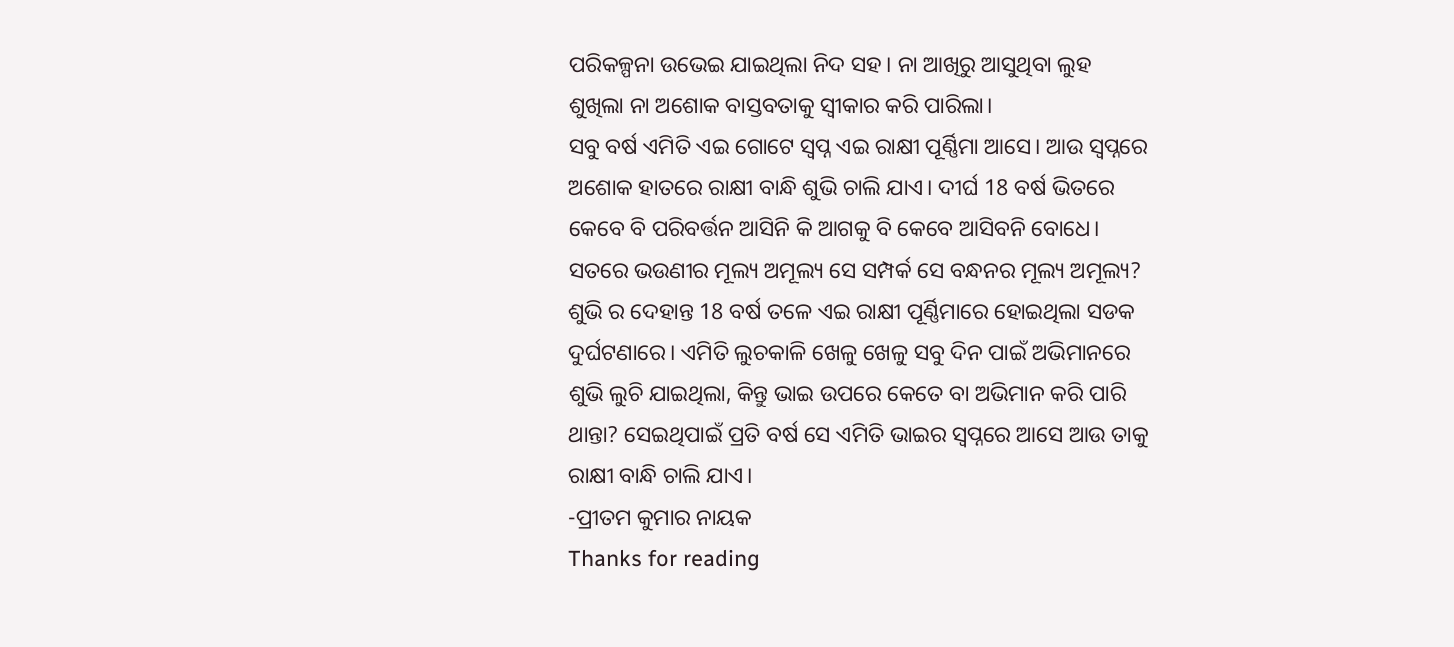ପରିକଳ୍ପନା ଉଭେଇ ଯାଇଥିଲା ନିଦ ସହ। ନା ଆଖିରୁ ଆସୁଥିବା ଲୁହ ଶୁଖିଲା ନା ଅଶୋକ ବାସ୍ତବତାକୁ ସ୍ୱୀକାର କରି ପାରିଲା।
ସବୁ ବର୍ଷ ଏମିତି ଏଇ ଗୋଟେ ସ୍ୱପ୍ନ ଏଇ ରାକ୍ଷୀ ପୂର୍ଣ୍ଣିମା ଆସେ। ଆଉ ସ୍ଵପ୍ନରେ ଅଶୋକ ହାତରେ ରାକ୍ଷୀ ବାନ୍ଧି ଶୁଭି ଚାଲି ଯାଏ। ଦୀର୍ଘ 18 ବର୍ଷ ଭିତରେ କେବେ ବି ପରିବର୍ତ୍ତନ ଆସିନି କି ଆଗକୁ ବି କେବେ ଆସିବନି ବୋଧେ। ସତରେ ଭଉଣୀର ମୂଲ୍ୟ ଅମୂଲ୍ୟ ସେ ସମ୍ପର୍କ ସେ ବନ୍ଧନର ମୂଲ୍ୟ ଅମୂଲ୍ୟ? ଶୁଭି ର ଦେହାନ୍ତ 18 ବର୍ଷ ତଳେ ଏଇ ରାକ୍ଷୀ ପୂର୍ଣ୍ଣିମାରେ ହୋଇଥିଲା ସଡକ ଦୁର୍ଘଟଣାରେ। ଏମିତି ଲୁଚକାଳି ଖେଳୁ ଖେଳୁ ସବୁ ଦିନ ପାଇଁ ଅଭିମାନରେ ଶୁଭି ଲୁଚି ଯାଇଥିଲା, କିନ୍ତୁ ଭାଇ ଉପରେ କେତେ ବା ଅଭିମାନ କରି ପାରି ଥାନ୍ତା? ସେଇଥିପାଇଁ ପ୍ରତି ବର୍ଷ ସେ ଏମିତି ଭାଇର ସ୍ଵପ୍ନରେ ଆସେ ଆଉ ତାକୁ ରାକ୍ଷୀ ବାନ୍ଧି ଚାଲି ଯାଏ।
-ପ୍ରୀତମ କୁମାର ନାୟକ
Thanks for reading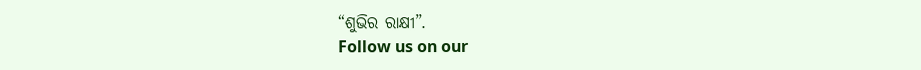“ଶୁଭିର ରାକ୍ଷୀ”.
Follow us on our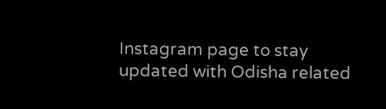Instagram page to stay updated with Odisha related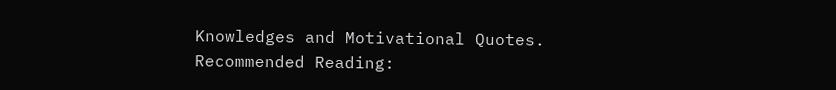Knowledges and Motivational Quotes.
Recommended Reading: